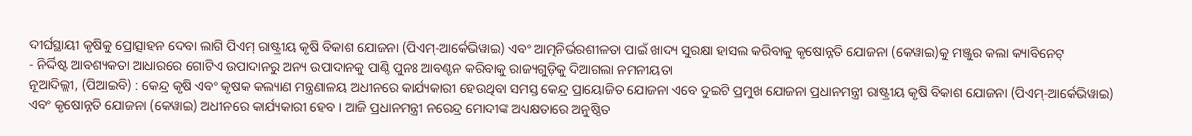ଦୀର୍ଘସ୍ଥାୟୀ କୃଷିକୁ ପ୍ରୋତ୍ସାହନ ଦେବା ଲାଗି ପିଏମ୍ ରାଷ୍ଟ୍ରୀୟ କୃଷି ବିକାଶ ଯୋଜନା (ପିଏମ୍-ଆର୍କେଭିୱାଇ) ଏବଂ ଆତ୍ମନିର୍ଭରଶୀଳତା ପାଇଁ ଖାଦ୍ୟ ସୁରକ୍ଷା ହାସଲ କରିବାକୁ କୃଷୋନ୍ନତି ଯୋଜନା (କେୱାଇ)କୁ ମଞ୍ଜୁର କଲା କ୍ୟାବିନେଟ୍
- ନିର୍ଦ୍ଦିଷ୍ଟ ଆବଶ୍ୟକତା ଆଧାରରେ ଗୋଟିଏ ଉପାଦାନରୁ ଅନ୍ୟ ଉପାଦାନକୁ ପାଣ୍ଠି ପୁନଃ ଆବଣ୍ଟନ କରିବାକୁ ରାଜ୍ୟଗୁଡ଼ିକୁ ଦିଆଗଲା ନମନୀୟତା
ନୂଆଦିଲ୍ଲୀ, (ପିଆଇବି) : କେନ୍ଦ୍ର କୃଷି ଏବଂ କୃଷକ କଲ୍ୟାଣ ମନ୍ତ୍ରଣାଳୟ ଅଧୀନରେ କାର୍ଯ୍ୟକାରୀ ହେଉଥିବା ସମସ୍ତ କେନ୍ଦ୍ର ପ୍ରାୟୋଜିତ ଯୋଜନା ଏବେ ଦୁଇଟି ପ୍ରମୁଖ ଯୋଜନା ପ୍ରଧାନମନ୍ତ୍ରୀ ରାଷ୍ଟ୍ରୀୟ କୃଷି ବିକାଶ ଯୋଜନା (ପିଏମ୍-ଆର୍କେଭିୱାଇ) ଏବଂ କୃଷୋନ୍ନତି ଯୋଜନା (କେୱାଇ) ଅଧୀନରେ କାର୍ଯ୍ୟକାରୀ ହେବ । ଆଜି ପ୍ରଧାନମନ୍ତ୍ରୀ ନରେନ୍ଦ୍ର ମୋଦୀଙ୍କ ଅଧ୍ୟକ୍ଷତାରେ ଅନୁଷ୍ଠିତ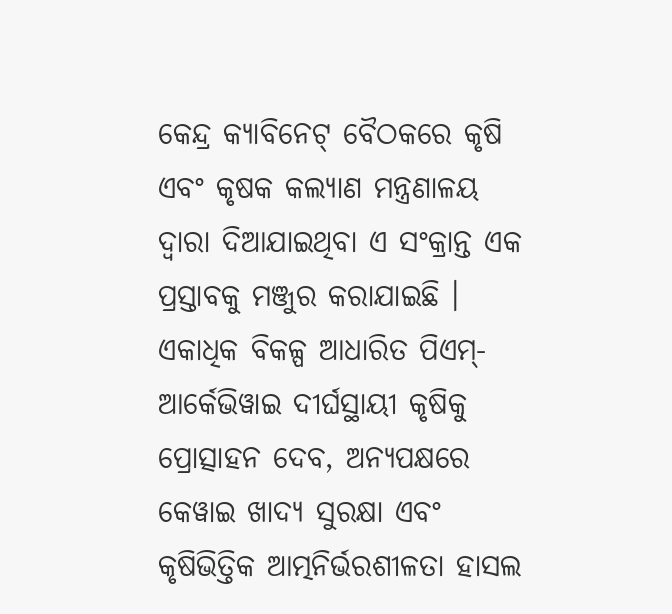କେନ୍ଦ୍ର କ୍ୟାବିନେଟ୍ ବୈଠକରେ କୃଷି ଏବଂ କୃଷକ କଲ୍ୟାଣ ମନ୍ତ୍ରଣାଳୟ ଦ୍ୱାରା ଦିଆଯାଇଥିବା ଏ ସଂକ୍ରାନ୍ତ ଏକ ପ୍ରସ୍ତାବକୁ ମଞ୍ଜୁର କରାଯାଇଛି । ଏକାଧିକ ବିକଳ୍ପ ଆଧାରିତ ପିଏମ୍-ଆର୍କେଭିୱାଇ ଦୀର୍ଘସ୍ଥାୟୀ କୃଷିକୁ ପ୍ରୋତ୍ସାହନ ଦେବ, ଅନ୍ୟପକ୍ଷରେ କେୱାଇ ଖାଦ୍ୟ ସୁରକ୍ଷା ଏବଂ କୃଷିଭିତ୍ତିକ ଆତ୍ମନିର୍ଭରଶୀଳତା ହାସଲ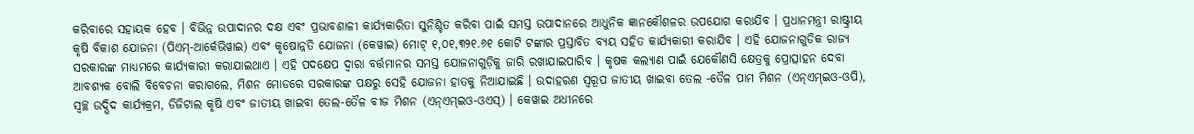କରିବାରେ ସହାୟକ ହେବ । ବିଭିନ୍ନ ଉପାଦାନର ଦକ୍ଷ ଏବଂ ପ୍ରଭାବଶାଳୀ କାର୍ଯ୍ୟକାରିତା ସୁନିଶ୍ଚିତ କରିବା ପାଇଁ ସମସ୍ତ ଉପାଦାନରେ ଆଧୁନିକ ଜ୍ଞାନକୌଶଳର ଉପଯୋଗ କରାଯିବ । ପ୍ରଧାନମନ୍ତ୍ରୀ ରାଷ୍ଟ୍ରୀୟ କୃଷି ବିକାଶ ଯୋଜନା (ପିଏମ୍-ଆର୍କେଭିୱାଇ) ଏବଂ କୃଷୋନ୍ନତି ଯୋଜନା (କେୱାଇ) ମୋଟ୍ ୧,୦୧,୩୨୧.୬୧ କୋଟି ଟଙ୍କାର ପ୍ରସ୍ତାବିତ ବ୍ୟୟ ସହିତ କାର୍ଯ୍ୟକାରୀ କରାଯିବ । ଏହି ଯୋଜନାଗୁଡିକ ରାଜ୍ୟ ସରକାରଙ୍କ ମାଧ୍ୟମରେ କାର୍ଯ୍ୟକାରୀ କରାଯାଇଥାଏ । ଏହି ପଦକ୍ଷେପ ଦ୍ୱାରା ବର୍ତ୍ତମାନର ସମସ୍ତ ଯୋଜନାଗୁଡ଼ିକୁ ଜାରି ରଖାଯାଇପାରିବ । କୃଷକ କଲ୍ୟାଣ ପାଇଁ ଯେକୌଣସି କ୍ଷେତ୍ରକୁ ପ୍ରୋତ୍ସାହନ ଦେବା ଆବଶ୍ୟକ ବୋଲି ବିବେଚନା କରାଗଲେ, ମିଶନ ମୋଡରେ ସରକାରଙ୍କ ପକ୍ଷରୁ ସେହି ଯୋଜନା ହାତକୁ ନିଆଯାଇଛି । ଉଦାହରଣ ସ୍ୱରୂପ ଜାତୀୟ ଖାଇବା ତେଲ -ତୈଳ ପାମ ମିଶନ (ଏନ୍ଏମ୍ଇଓ-ଓପି), ସ୍ୱଚ୍ଛ ଉଦ୍ଭିଦ କାର୍ଯ୍ୟକ୍ରମ, ଡିଜିଟାଲ କୃଷି ଏବଂ ଜାତୀୟ ଖାଇବା ତେଲ-ତୈଳ ବୀଜ ମିଶନ (ଏନ୍ଏମ୍ଇଓ-ଓଏସ୍) । କେୱାଇ ଅଧୀନରେ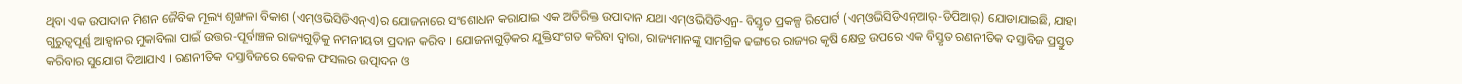ଥିବା ଏକ ଉପାଦାନ ମିଶନ ଜୈବିକ ମୂଲ୍ୟ ଶୃଙ୍ଖଳା ବିକାଶ (ଏମ୍ଓଭିସିଡିଏନ୍ଏ)ର ଯୋଜନାରେ ସଂଶୋଧନ କରାଯାଇ ଏକ ଅତିରିକ୍ତ ଉପାଦାନ ଯଥା ଏମ୍ଓଭିସିଡିଏନ୍ର- ବିସ୍ତୃତ ପ୍ରକଳ୍ପ ରିପୋର୍ଟ (ଏମ୍ଓଭିସିଡିଏନ୍ଆର୍-ଡିପିଆର୍) ଯୋଡାଯାଇଛି, ଯାହା ଗୁରୁତ୍ୱପୂର୍ଣ୍ଣ ଆହ୍ୱାନର ମୁକାବିଲା ପାଇଁ ଉତ୍ତର-ପୂର୍ବାଞ୍ଚଳ ରାଜ୍ୟଗୁଡ଼ିକୁ ନମନୀୟତା ପ୍ରଦାନ କରିବ । ଯୋଜନାଗୁଡ଼ିକର ଯୁକ୍ତିସଂଗତ କରିବା ଦ୍ୱାରା, ରାଜ୍ୟମାନଙ୍କୁ ସାମଗ୍ରିକ ଢଙ୍ଗରେ ରାଜ୍ୟର କୃଷି କ୍ଷେତ୍ର ଉପରେ ଏକ ବିସ୍ତୃତ ରଣନୀତିକ ଦସ୍ତାବିଜ ପ୍ରସ୍ତୁତ କରିବାର ସୁଯୋଗ ଦିଆଯାଏ । ରଣନୀତିକ ଦସ୍ତାବିଜରେ କେବଳ ଫସଲର ଉତ୍ପାଦନ ଓ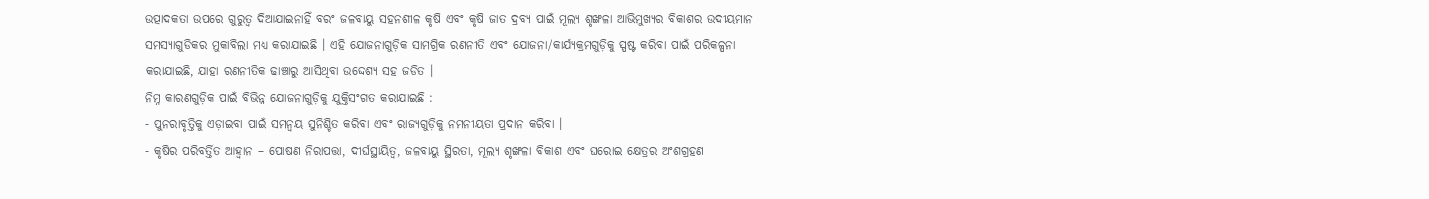ଉତ୍ପାଦକତା ଉପରେ ଗୁରୁତ୍ୱ ଦିଆଯାଇନାହିଁ ବରଂ ଜଳବାୟୁ ସହନଶୀଳ କୃଷି ଏବଂ କୃଷି ଜାତ ଦ୍ରବ୍ୟ ପାଇଁ ମୂଲ୍ୟ ଶୃଙ୍ଖଳା ଆଭିମୁଖ୍ୟର ବିକାଶର ଉଦୀୟମାନ ସମସ୍ୟାଗୁଡିକର ମୁକାବିଲା ମଧ୍ୟ କରାଯାଇଛି । ଏହି ଯୋଜନାଗୁଡ଼ିକ ସାମଗ୍ରିକ ରଣନୀତି ଏବଂ ଯୋଜନା/କାର୍ଯ୍ୟକ୍ରମଗୁଡ଼ିକୁ ସ୍ପଷ୍ଟ କରିବା ପାଇଁ ପରିକଳ୍ପନା କରାଯାଇଛି, ଯାହା ରଣନୀତିକ ଢାଞ୍ଚାରୁ ଆସିଥିବା ଉଦ୍ଦେଶ୍ୟ ସହ ଜଡିତ ।
ନିମ୍ନ କାରଣଗୁଡ଼ିକ ପାଇଁ ବିଭିନ୍ନ ଯୋଜନାଗୁଡ଼ିକୁ ଯୁକ୍ତିସଂଗତ କରାଯାଇଛି :
- ପୁନରାବୃତ୍ତିକୁ ଏଡ଼ାଇବା ପାଇଁ ସମନ୍ୱୟ ସୁନିଶ୍ଚିତ କରିବା ଏବଂ ରାଜ୍ୟଗୁଡ଼ିକୁ ନମନୀୟତା ପ୍ରଦାନ କରିବା ।
- କୃଷିର ପରିବର୍ତ୍ତିତ ଆହ୍ୱାନ – ପୋଷଣ ନିରାପତ୍ତା, ଦୀର୍ଘସ୍ଥାୟିତ୍ୱ, ଜଳବାୟୁ ସ୍ଥିରତା, ମୂଲ୍ୟ ଶୃଙ୍ଖଳା ବିକାଶ ଏବଂ ଘରୋଇ କ୍ଷେତ୍ରର ଅଂଶଗ୍ରହଣ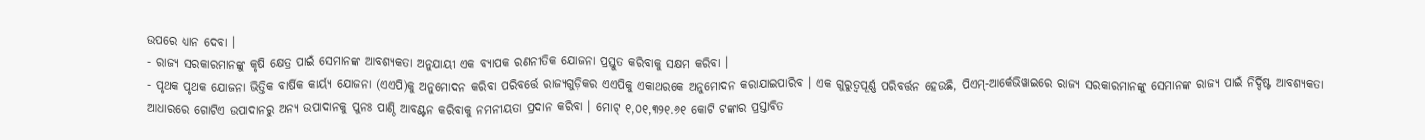ଉପରେ ଧ୍ୟାନ ଦେବା ।
- ରାଜ୍ୟ ସରକାରମାନଙ୍କୁ କୃଷି କ୍ଷେତ୍ର ପାଇଁ ସେମାନଙ୍କ ଆବଶ୍ୟକତା ଅନୁଯାୟୀ ଏକ ବ୍ୟାପକ ରଣନୀତିକ ଯୋଜନା ପ୍ରସ୍ତୁତ କରିବାକୁ ସକ୍ଷମ କରିବା ।
- ପୃଥକ ପୃଥକ ଯୋଜନା ଭିତ୍ତିକ ବାର୍ଷିକ କାର୍ୟ୍ୟ ଯୋଜନା (ଏଏପି)କୁ ଅନୁମୋଦନ କରିବା ପରିବର୍ତ୍ତେ ରାଜ୍ୟଗୁଡ଼ିକର ଏଏପିକୁ ଏକାଥରକେ ଅନୁମୋଦନ କରାଯାଇପାରିବ । ଏକ ଗୁରୁତ୍ୱପୂର୍ଣ୍ଣ ପରିବର୍ତ୍ତନ ହେଉଛି, ପିଏମ୍-ଆର୍କେଭିୱାଇରେ ରାଜ୍ୟ ସରକାରମାନଙ୍କୁ ସେମାନଙ୍କ ରାଜ୍ୟ ପାଇଁ ନିର୍ଦ୍ଦିଷ୍ଟ ଆବଶ୍ୟକତା ଆଧାରରେ ଗୋଟିଏ ଉପାଦାନରୁ ଅନ୍ୟ ଉପାଦାନକୁ ପୁନଃ ପାଣ୍ଠି ଆବଣ୍ଟନ କରିବାକୁ ନମନୀୟତା ପ୍ରଦାନ କରିବା । ମୋଟ୍ ୧,୦୧,୩୨୧.୬୧ କୋଟି ଟଙ୍କାର ପ୍ରସ୍ତାବିତ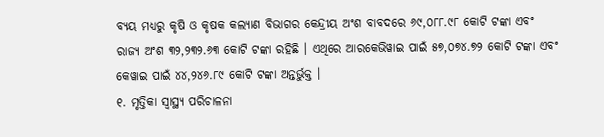ବ୍ୟୟ ମଧ୍ୟରୁ କୃଷି ଓ କୃଷକ କଲ୍ୟାଣ ବିଭାଗର କେନ୍ଦ୍ରୀୟ ଅଂଶ ବାବଦରେ ୬୯,୦୮୮.୯୮ କୋଟି ଟଙ୍କା ଏବଂ ରାଜ୍ୟ ଅଂଶ ୩୨,୨୩୨.୬୩ କୋଟି ଟଙ୍କା ରହିଛି । ଏଥିରେ ଆରକେଭିୱାଇ ପାଇଁ ୫୭,୦୭୪.୭୨ କୋଟି ଟଙ୍କା ଏବଂ କେୱାଇ ପାଇଁ ୪୪,୨୪୬.୮୯ କୋଟି ଟଙ୍କା ଅନ୍ତର୍ଭୁକ୍ତ ।
୧. ମୃତ୍ତିକା ସ୍ୱାସ୍ଥ୍ୟ ପରିଚାଳନା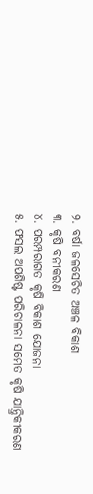୨. ବର୍ଷା ଜଳସେଚିତ ଅଞ୍ଚଳ ବିକାଶ
୩. କୃଷି ବନୀକରଣ
୪. ପରମ୍ପରାଗତ କୃଷି ବିକାଶ ଯୋଜନା
୫. ଫସଲ ଅପଶିଷ୍ଟ ପରିଚାଳନା ସମେତ କୃଷି ଯାନ୍ତ୍ରିକୀକରଣ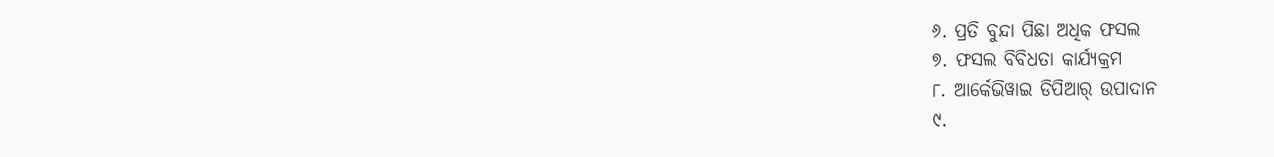୬. ପ୍ରତି ବୁନ୍ଦା ପିଛା ଅଧିକ ଫସଲ
୭. ଫସଲ ବିବିଧତା କାର୍ଯ୍ୟକ୍ରମ
୮. ଆର୍କେଭିୱାଇ ଡିପିଆର୍ ଉପାଦାନ
୯.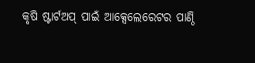କୃଷି ଷ୍ଟାର୍ଟଅପ୍ ପାଇଁ ଆକ୍ସେଲେରେଟର ପାଣ୍ଠି